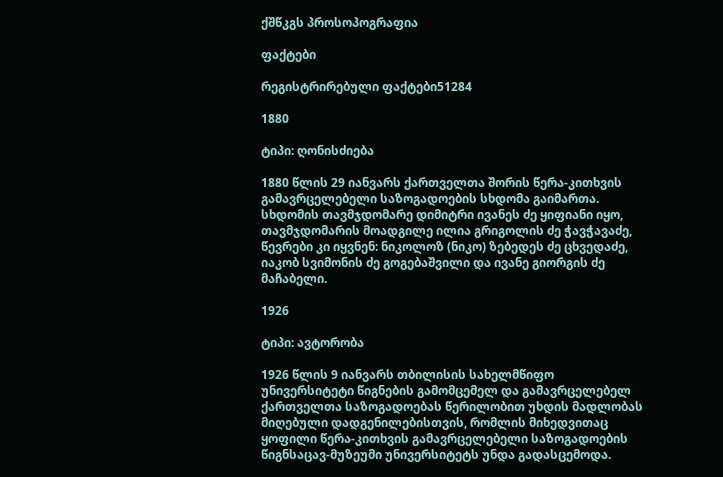ქშწკგს პროსოპოგრაფია

ფაქტები

რეგისტრირებული ფაქტები51284

1880

ტიპი: ღონისძიება

1880 წლის 29 იანვარს ქართველთა შორის წერა-კითხვის გამავრცელებელი საზოგადოების სხდომა გაიმართა. სხდომის თავმჯდომარე დიმიტრი ივანეს ძე ყიფიანი იყო, თავმჯდომარის მოადგილე ილია გრიგოლის ძე ჭავჭავაძე, წევრები კი იყვნენ: ნიკოლოზ (ნიკო) ზებედეს ძე ცხვედაძე, იაკობ სვიმონის ძე გოგებაშვილი და ივანე გიორგის ძე მაჩაბელი.

1926

ტიპი: ავტორობა

1926 წლის 9 იანვარს თბილისის სახელმწიფო უნივერსიტეტი წიგნების გამომცემელ და გამავრცელებელ ქართველთა საზოგადოებას წერილობით უხდის მადლობას მიღებული დადგენილებისთვის, რომლის მიხედვითაც ყოფილი წერა-კითხვის გამავრცელებელი საზოგადოების წიგნსაცავ-მუზეუმი უნივერსიტეტს უნდა გადასცემოდა.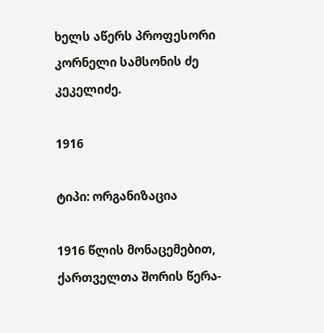ხელს აწერს პროფესორი კორნელი სამსონის ძე კეკელიძე.

1916

ტიპი: ორგანიზაცია

1916 წლის მონაცემებით, ქართველთა შორის წერა-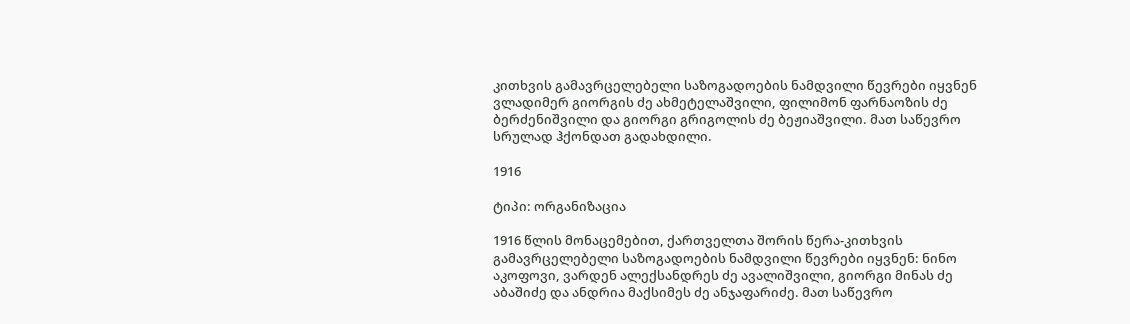კითხვის გამავრცელებელი საზოგადოების ნამდვილი წევრები იყვნენ ვლადიმერ გიორგის ძე ახმეტელაშვილი, ფილიმონ ფარნაოზის ძე ბერძენიშვილი და გიორგი გრიგოლის ძე ბეჟიაშვილი. მათ საწევრო სრულად ჰქონდათ გადახდილი.

1916

ტიპი: ორგანიზაცია

1916 წლის მონაცემებით, ქართველთა შორის წერა-კითხვის გამავრცელებელი საზოგადოების ნამდვილი წევრები იყვნენ: ნინო აკოფოვი, ვარდენ ალექსანდრეს ძე ავალიშვილი, გიორგი მინას ძე აბაშიძე და ანდრია მაქსიმეს ძე ანჯაფარიძე. მათ საწევრო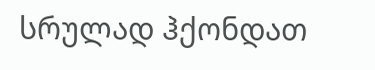სრულად ჰქონდათ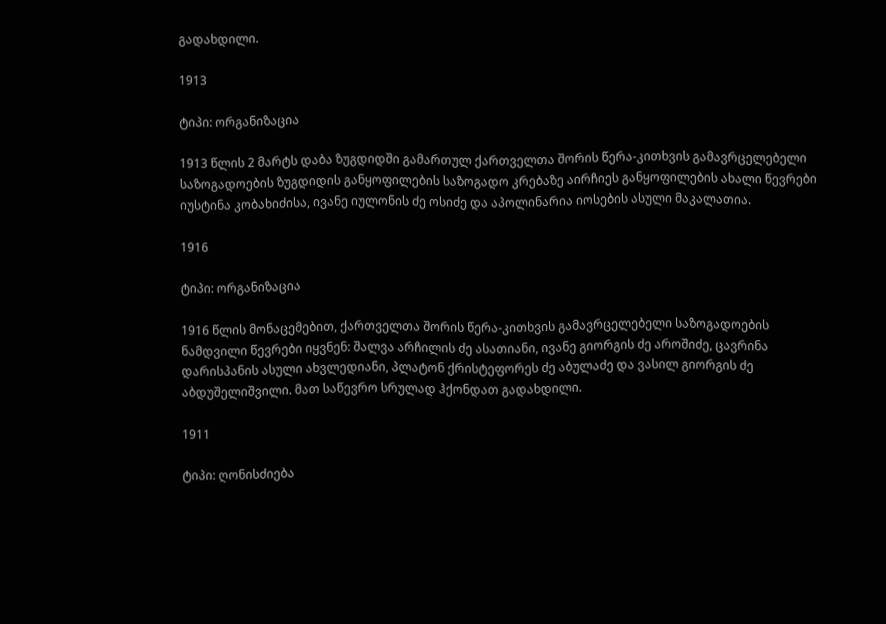გადახდილი.

1913

ტიპი: ორგანიზაცია

1913 წლის 2 მარტს დაბა ზუგდიდში გამართულ ქართველთა შორის წერა-კითხვის გამავრცელებელი საზოგადოების ზუგდიდის განყოფილების საზოგადო კრებაზე აირჩიეს განყოფილების ახალი წევრები იუსტინა კობახიძისა, ივანე იულონის ძე ოსიძე და აპოლინარია იოსების ასული მაკალათია.

1916

ტიპი: ორგანიზაცია

1916 წლის მონაცემებით, ქართველთა შორის წერა-კითხვის გამავრცელებელი საზოგადოების ნამდვილი წევრები იყვნენ: შალვა არჩილის ძე ასათიანი, ივანე გიორგის ძე აროშიძე, ცავრინა დარისპანის ასული ახვლედიანი, პლატონ ქრისტეფორეს ძე აბულაძე და ვასილ გიორგის ძე აბდუშელიშვილი. მათ საწევრო სრულად ჰქონდათ გადახდილი.

1911

ტიპი: ღონისძიება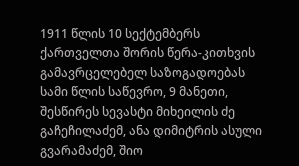1911 წლის 10 სექტემბერს ქართველთა შორის წერა-კითხვის გამავრცელებელ საზოგადოებას სამი წლის საწევრო, 9 მანეთი, შესწირეს სევასტი მიხეილის ძე გაჩეჩილაძემ, ანა დიმიტრის ასული გვარამაძემ, შიო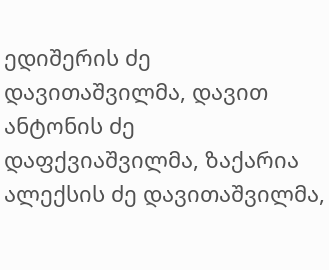ედიშერის ძე დავითაშვილმა, დავით ანტონის ძე დაფქვიაშვილმა, ზაქარია ალექსის ძე დავითაშვილმა,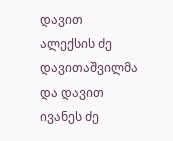დავით ალექსის ძე დავითაშვილმა და დავით ივანეს ძე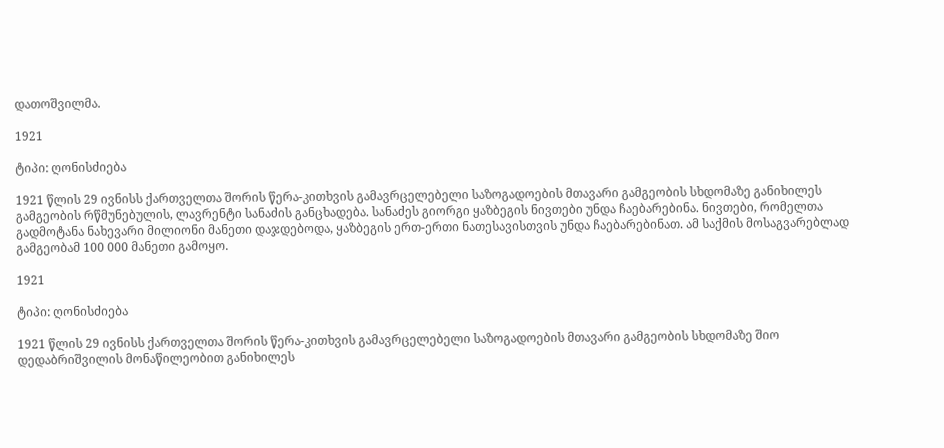დათოშვილმა.

1921

ტიპი: ღონისძიება

1921 წლის 29 ივნისს ქართველთა შორის წერა-კითხვის გამავრცელებელი საზოგადოების მთავარი გამგეობის სხდომაზე განიხილეს გამგეობის რწმუნებულის, ლავრენტი სანაძის განცხადება. სანაძეს გიორგი ყაზბეგის ნივთები უნდა ჩაებარებინა. ნივთები, რომელთა გადმოტანა ნახევარი მილიონი მანეთი დაჯდებოდა, ყაზბეგის ერთ-ერთი ნათესავისთვის უნდა ჩაებარებინათ. ამ საქმის მოსაგვარებლად გამგეობამ 100 000 მანეთი გამოყო.

1921

ტიპი: ღონისძიება

1921 წლის 29 ივნისს ქართველთა შორის წერა-კითხვის გამავრცელებელი საზოგადოების მთავარი გამგეობის სხდომაზე შიო დედაბრიშვილის მონაწილეობით განიხილეს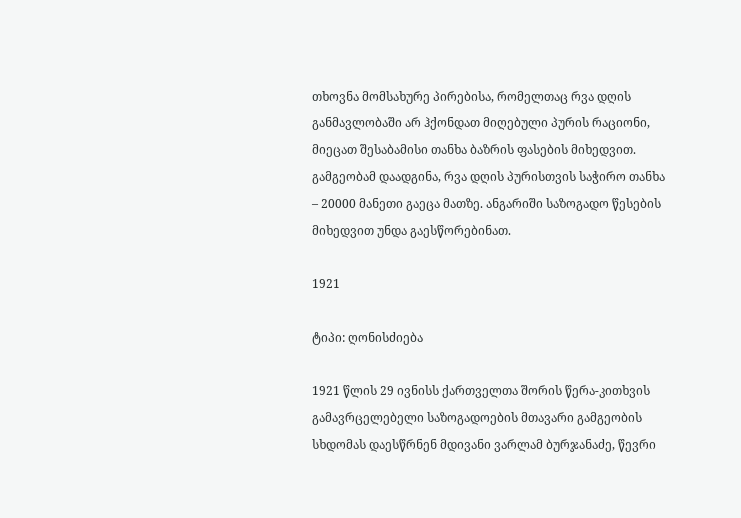თხოვნა მომსახურე პირებისა, რომელთაც რვა დღის განმავლობაში არ ჰქონდათ მიღებული პურის რაციონი, მიეცათ შესაბამისი თანხა ბაზრის ფასების მიხედვით. გამგეობამ დაადგინა, რვა დღის პურისთვის საჭირო თანხა – 20000 მანეთი გაეცა მათზე. ანგარიში საზოგადო წესების მიხედვით უნდა გაესწორებინათ.

1921

ტიპი: ღონისძიება

1921 წლის 29 ივნისს ქართველთა შორის წერა-კითხვის გამავრცელებელი საზოგადოების მთავარი გამგეობის სხდომას დაესწრნენ მდივანი ვარლამ ბურჯანაძე, წევრი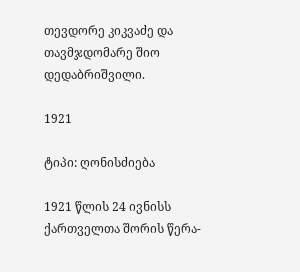თევდორე კიკვაძე და თავმჯდომარე შიო დედაბრიშვილი.

1921

ტიპი: ღონისძიება

1921 წლის 24 ივნისს ქართველთა შორის წერა-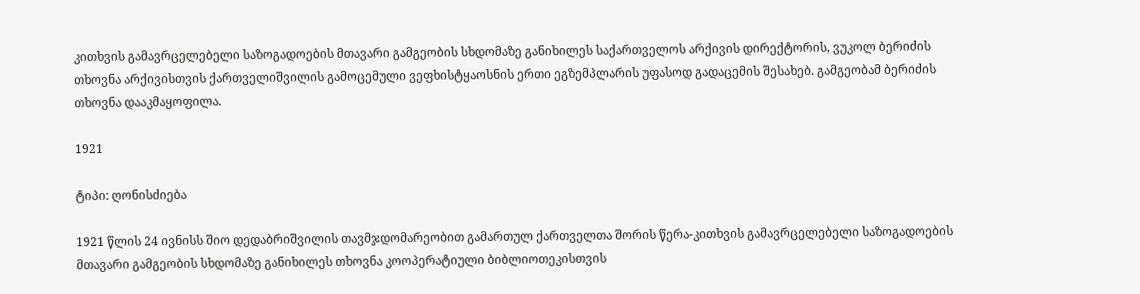კითხვის გამავრცელებელი საზოგადოების მთავარი გამგეობის სხდომაზე განიხილეს საქართველოს არქივის დირექტორის, ვუკოლ ბერიძის თხოვნა არქივისთვის ქართველიშვილის გამოცემული ვეფხისტყაოსნის ერთი ეგზემპლარის უფასოდ გადაცემის შესახებ. გამგეობამ ბერიძის თხოვნა დააკმაყოფილა.

1921

ტიპი: ღონისძიება

1921 წლის 24 ივნისს შიო დედაბრიშვილის თავმჯდომარეობით გამართულ ქართველთა შორის წერა-კითხვის გამავრცელებელი საზოგადოების მთავარი გამგეობის სხდომაზე განიხილეს თხოვნა კოოპერატიული ბიბლიოთეკისთვის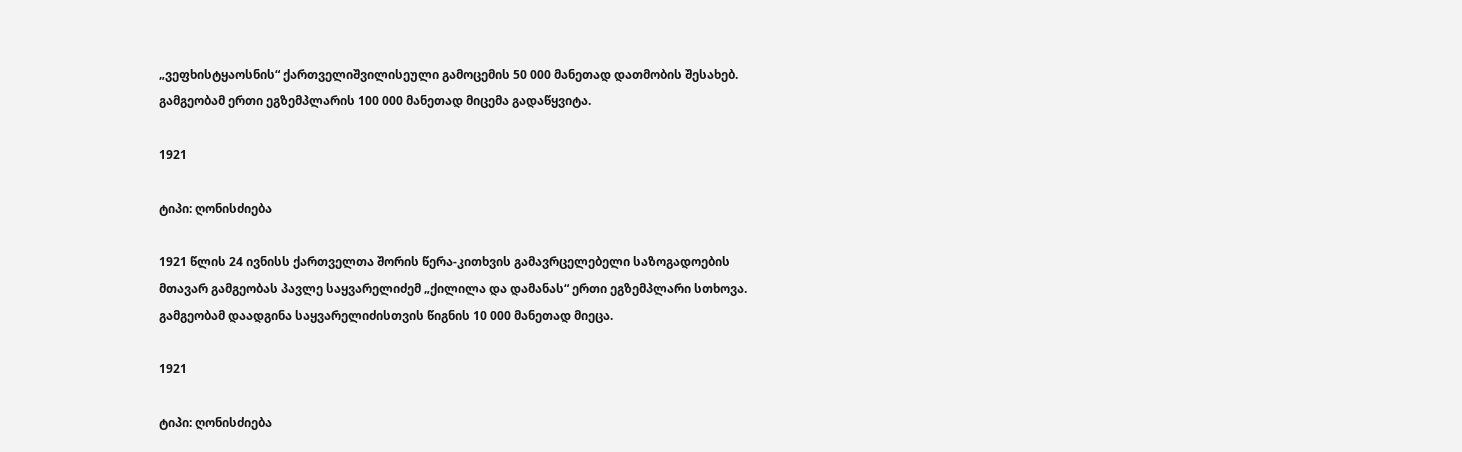„ვეფხისტყაოსნის“ ქართველიშვილისეული გამოცემის 50 000 მანეთად დათმობის შესახებ. გამგეობამ ერთი ეგზემპლარის 100 000 მანეთად მიცემა გადაწყვიტა.

1921

ტიპი: ღონისძიება

1921 წლის 24 ივნისს ქართველთა შორის წერა-კითხვის გამავრცელებელი საზოგადოების მთავარ გამგეობას პავლე საყვარელიძემ „ქილილა და დამანას“ ერთი ეგზემპლარი სთხოვა. გამგეობამ დაადგინა საყვარელიძისთვის წიგნის 10 000 მანეთად მიეცა.

1921

ტიპი: ღონისძიება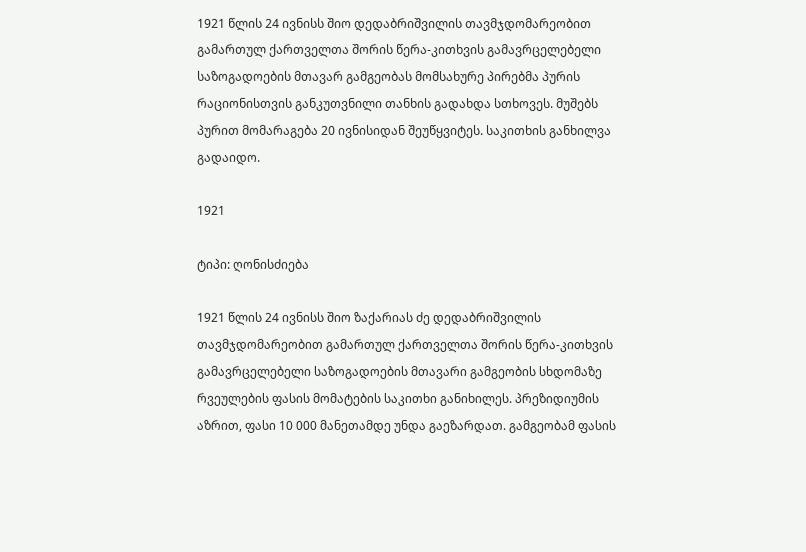1921 წლის 24 ივნისს შიო დედაბრიშვილის თავმჯდომარეობით გამართულ ქართველთა შორის წერა-კითხვის გამავრცელებელი საზოგადოების მთავარ გამგეობას მომსახურე პირებმა პურის რაციონისთვის განკუთვნილი თანხის გადახდა სთხოვეს. მუშებს პურით მომარაგება 20 ივნისიდან შეუწყვიტეს. საკითხის განხილვა გადაიდო.

1921

ტიპი: ღონისძიება

1921 წლის 24 ივნისს შიო ზაქარიას ძე დედაბრიშვილის თავმჯდომარეობით გამართულ ქართველთა შორის წერა-კითხვის გამავრცელებელი საზოგადოების მთავარი გამგეობის სხდომაზე რვეულების ფასის მომატების საკითხი განიხილეს. პრეზიდიუმის აზრით, ფასი 10 000 მანეთამდე უნდა გაეზარდათ. გამგეობამ ფასის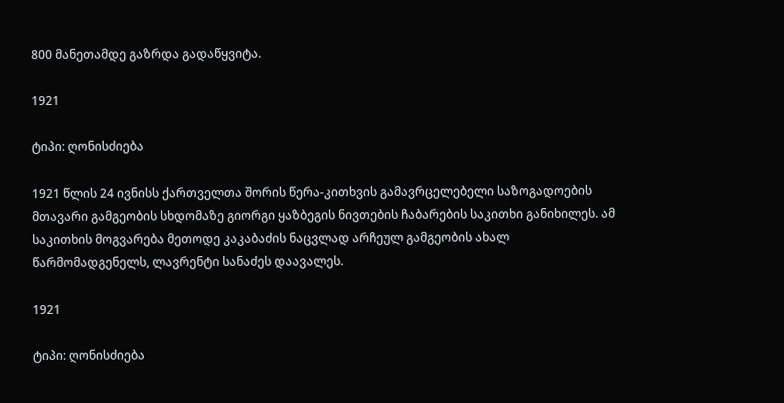800 მანეთამდე გაზრდა გადაწყვიტა.

1921

ტიპი: ღონისძიება

1921 წლის 24 ივნისს ქართველთა შორის წერა-კითხვის გამავრცელებელი საზოგადოების მთავარი გამგეობის სხდომაზე გიორგი ყაზბეგის ნივთების ჩაბარების საკითხი განიხილეს. ამ საკითხის მოგვარება მეთოდე კაკაბაძის ნაცვლად არჩეულ გამგეობის ახალ წარმომადგენელს, ლავრენტი სანაძეს დაავალეს.

1921

ტიპი: ღონისძიება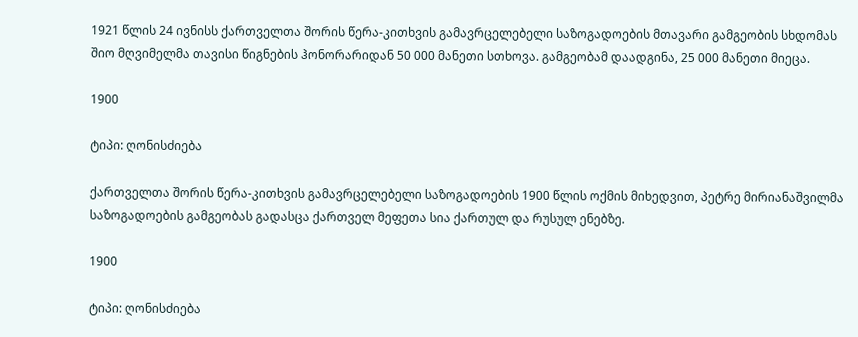1921 წლის 24 ივნისს ქართველთა შორის წერა-კითხვის გამავრცელებელი საზოგადოების მთავარი გამგეობის სხდომას შიო მღვიმელმა თავისი წიგნების ჰონორარიდან 50 000 მანეთი სთხოვა. გამგეობამ დაადგინა, 25 000 მანეთი მიეცა.

1900

ტიპი: ღონისძიება

ქართველთა შორის წერა-კითხვის გამავრცელებელი საზოგადოების 1900 წლის ოქმის მიხედვით, პეტრე მირიანაშვილმა საზოგადოების გამგეობას გადასცა ქართველ მეფეთა სია ქართულ და რუსულ ენებზე.

1900

ტიპი: ღონისძიება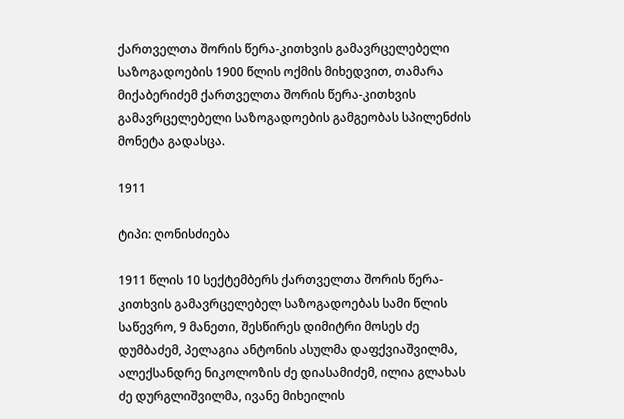ქართველთა შორის წერა-კითხვის გამავრცელებელი საზოგადოების 1900 წლის ოქმის მიხედვით, თამარა მიქაბერიძემ ქართველთა შორის წერა-კითხვის გამავრცელებელი საზოგადოების გამგეობას სპილენძის მონეტა გადასცა.

1911

ტიპი: ღონისძიება

1911 წლის 10 სექტემბერს ქართველთა შორის წერა-კითხვის გამავრცელებელ საზოგადოებას სამი წლის საწევრო, 9 მანეთი, შესწირეს დიმიტრი მოსეს ძე დუმბაძემ, პელაგია ანტონის ასულმა დაფქვიაშვილმა, ალექსანდრე ნიკოლოზის ძე დიასამიძემ, ილია გლახას ძე დურგლიშვილმა, ივანე მიხეილის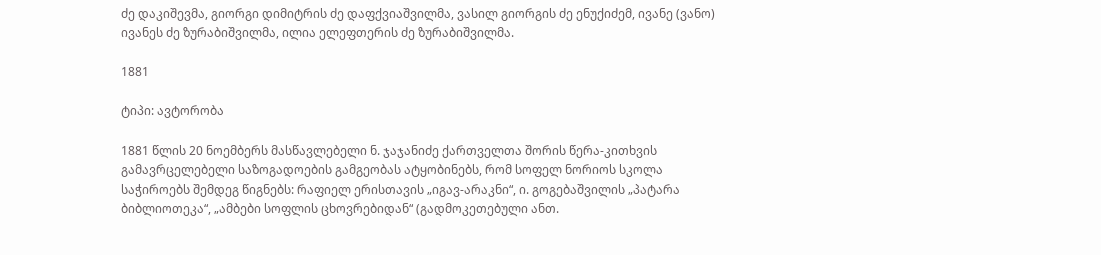ძე დაკიშევმა, გიორგი დიმიტრის ძე დაფქვიაშვილმა, ვასილ გიორგის ძე ენუქიძემ, ივანე (ვანო) ივანეს ძე ზურაბიშვილმა, ილია ელეფთერის ძე ზურაბიშვილმა.

1881

ტიპი: ავტორობა

1881 წლის 20 ნოემბერს მასწავლებელი ნ. ჯაჯანიძე ქართველთა შორის წერა-კითხვის გამავრცელებელი საზოგადოების გამგეობას ატყობინებს, რომ სოფელ ნორიოს სკოლა საჭიროებს შემდეგ წიგნებს: რაფიელ ერისთავის „იგავ-არაკნი“, ი. გოგებაშვილის „პატარა ბიბლიოთეკა“, „ამბები სოფლის ცხოვრებიდან“ (გადმოკეთებული ანთ.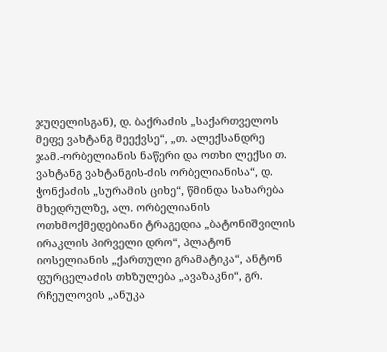ჯუღელისგან), დ. ბაქრაძის „საქართველოს მეფე ვახტანგ მეექვსე“, „თ. ალექსანდრე ჯამ.-ორბელიანის ნაწერი და ოთხი ლექსი თ. ვახტანგ ვახტანგის-ძის ორბელიანისა“, დ. ჭონქაძის „სურამის ციხე“, წმინდა სახარება მხედრულზე, ალ. ორბელიანის ოთხმოქმედებიანი ტრაგედია „ბატონიშვილის ირაკლის პირველი დრო“, პლატონ იოსელიანის „ქართული გრამატიკა“, ანტონ ფურცელაძის თხზულება „ავაზაკნი“, გრ. რჩეულოვის „ანუკა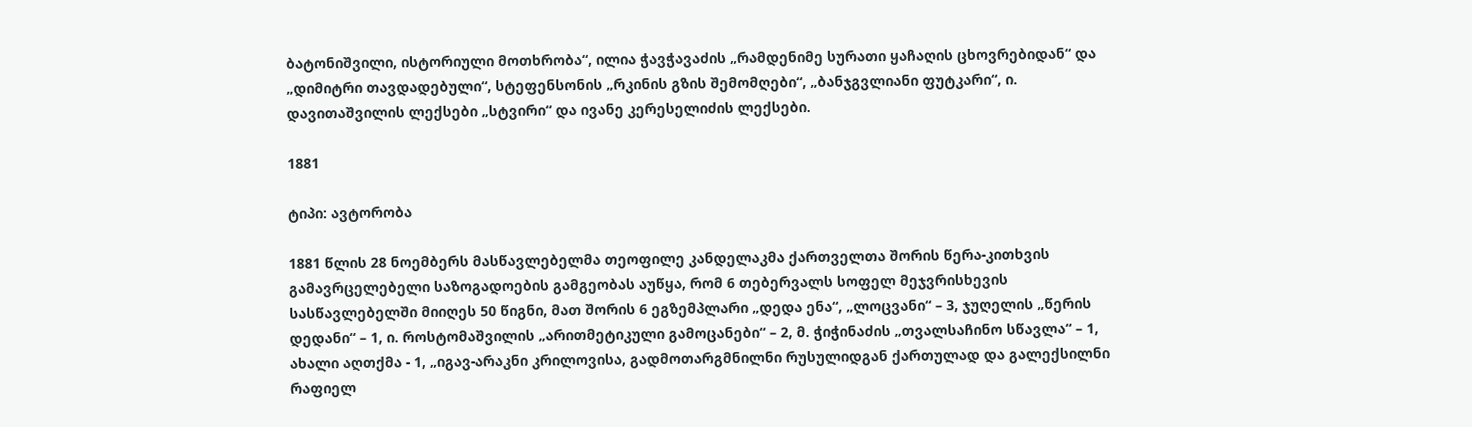ბატონიშვილი, ისტორიული მოთხრობა“, ილია ჭავჭავაძის „რამდენიმე სურათი ყაჩაღის ცხოვრებიდან“ და „დიმიტრი თავდადებული“, სტეფენსონის „რკინის გზის შემომღები“, „ბანჯგვლიანი ფუტკარი“, ი. დავითაშვილის ლექსები „სტვირი“ და ივანე კერესელიძის ლექსები.

1881

ტიპი: ავტორობა

1881 წლის 28 ნოემბერს მასწავლებელმა თეოფილე კანდელაკმა ქართველთა შორის წერა-კითხვის გამავრცელებელი საზოგადოების გამგეობას აუწყა, რომ 6 თებერვალს სოფელ მეჯვრისხევის სასწავლებელში მიიღეს 50 წიგნი, მათ შორის 6 ეგზემპლარი „დედა ენა“, „ლოცვანი“ – 3, ჯუღელის „წერის დედანი“ – 1, ი. როსტომაშვილის „არითმეტიკული გამოცანები“ – 2, მ. ჭიჭინაძის „თვალსაჩინო სწავლა“ – 1, ახალი აღთქმა - 1, „იგავ-არაკნი კრილოვისა, გადმოთარგმნილნი რუსულიდგან ქართულად და გალექსილნი რაფიელ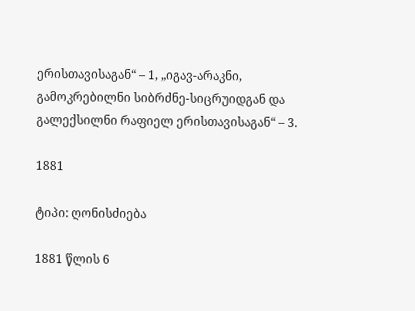ერისთავისაგან“ – 1, „იგავ-არაკნი, გამოკრებილნი სიბრძნე-სიცრუიდგან და გალექსილნი რაფიელ ერისთავისაგან“ – 3.

1881

ტიპი: ღონისძიება

1881 წლის 6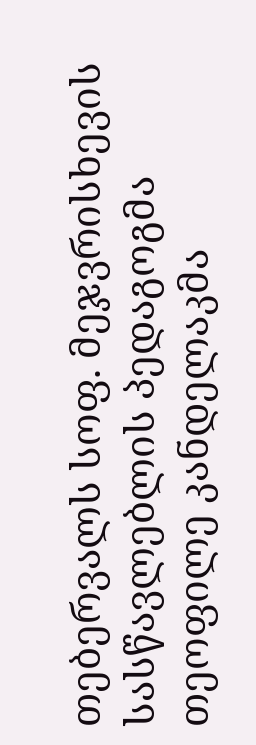თებერვალს სოფ. მეჯვრისხევის სასწავლებლის პედაგოგმა თეოფილე კანდელაკმა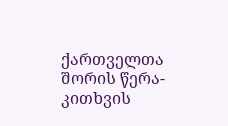ქართველთა შორის წერა-კითხვის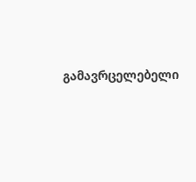გამავრცელებელი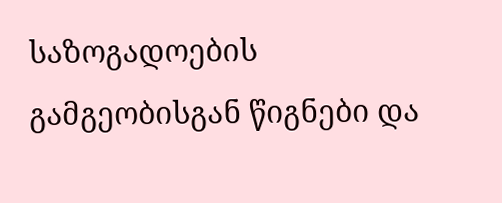საზოგადოების გამგეობისგან წიგნები და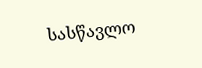სასწავლო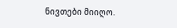ნივთები მიიღო.